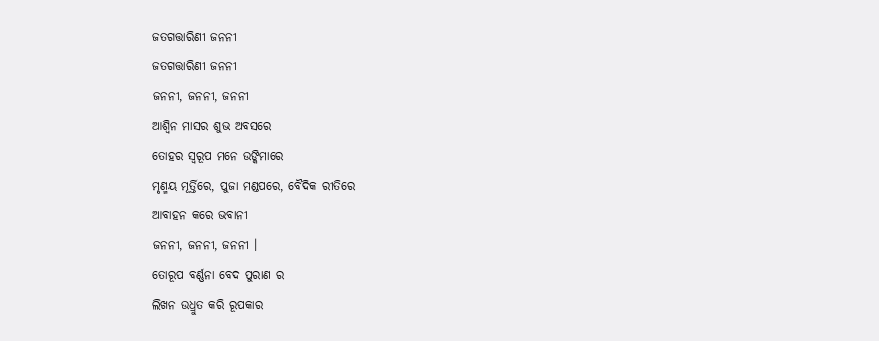ଜତଗତ୍ତାରିଣୀ ଜନନୀ
ଜତଗତ୍ତାରିଣୀ ଜନନୀ
ଜନନୀ, ଜନନୀ, ଜନନୀ
ଆଶ୍ଵିନ ମାସର ଶୁଭ ଅବସରେ
ତୋହର ସ୍ଵରୂପ ମନେ ଉଙ୍କିମାରେ
ମୃଣ୍ମୟ ମୂର୍ତ୍ତିରେ, ପୁଜା ମଣ୍ଡପରେ, ବୈଦିକ ରୀତିରେ
ଆବାହନ କରେ ଭବାନୀ
ଜନନୀ, ଜନନୀ, ଜନନୀ ।
ତୋରୂପ ବର୍ଣ୍ଣନା ବେଦ ପୁରାଣ ର
ଲିଖନ ଉଧ୍ରୁତ କରି ରୂପକାର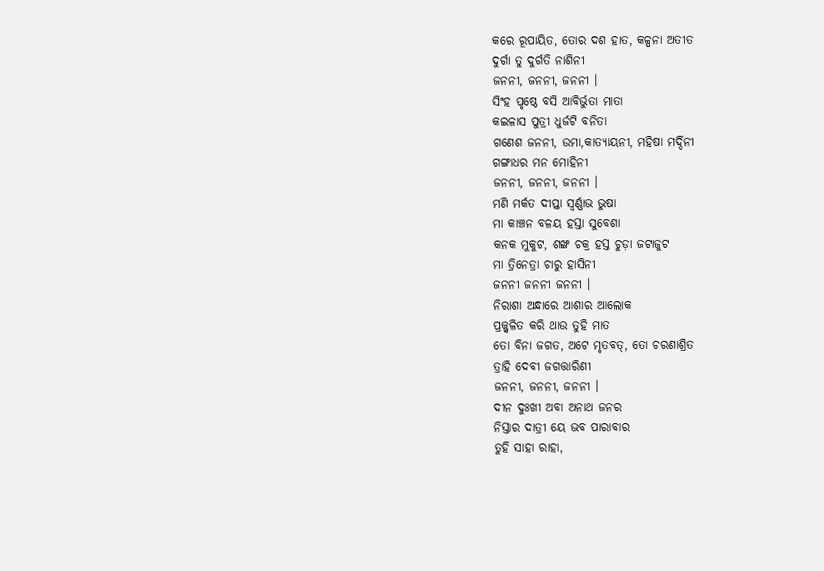କରେ ରୂପାୟିତ, ତୋର ଦଶ ହାତ, କଳ୍ପନା ଅତୀତ
ଦୁର୍ଗା ତୁ ଦୁର୍ଗତି ନାଶିନୀ
ଜନନୀ, ଜନନୀ, ଜନନୀ ।
ସିଂହ ପୃଷ୍ଠେ ବସି ଆବିର୍ଭୁତା ମାତା
କଇଳାସ ପୁତ୍ରୀ ଧୁର୍ଜଟି ବନିତା
ଗଣେଶ ଜନନୀ, ଉମା,କାତ୍ୟାୟନୀ, ମହିଷା ମର୍ଦ୍ଦିନୀ
ଗଙ୍ଗାଧର ମନ ମୋହିନୀ
ଜନନୀ, ଜନନୀ, ଜନନୀ ।
ମଣି ମର୍କତ ଦୀପ୍ତା ସ୍ବର୍ଣ୍ଣାଭ ଭୁଷା
ମା କାଞ୍ଚନ ବଳୟ ହସ୍ତା ସୁବେଶା
କନକ ମୁକୁଟ, ଶଙ୍ଖ ଚକ୍ର ହସ୍ତ ଚୁଡ଼ା ଜଟାଜୁଟ
ମା ତ୍ରିନେତ୍ରା ଚାରୁ ହାସିନୀ
ଜନନୀ ଜନନୀ ଜନନୀ ।
ନିରାଶା ଅନ୍ଧାରେ ଆଶାର ଆଲୋକ
ପ୍ରଜ୍ଜ୍ୱଳିତ କରି ଥାଉ ତୁହି ମାତ
ତୋ ବିନା ଜଗତ, ଅଟେ ମୃତବତ୍, ତୋ ଚରଣାଶ୍ରିତ
ତ୍ରାହି ଦେବୀ ଜଗତ୍ତାରିଣୀ
ଜନନୀ, ଜନନୀ, ଜନନୀ ।
ଦୀନ ଦୁଃଖୀ ଅବା ଅନାଥ ଜନର
ନିସ୍ତାର ଦାତ୍ରୀ ୟେ ଭବ ପାରାବାର
ତୁହି ସାହା ରାହା,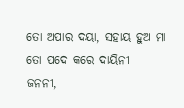ତୋ ଅପାର ଦୟା, ସହାୟ ହୁଅ ମା
ତୋ ପଦେ କରେ ଦାୟିନୀ
ଜନନୀ,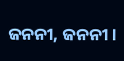ଜନନୀ, ଜନନୀ ।